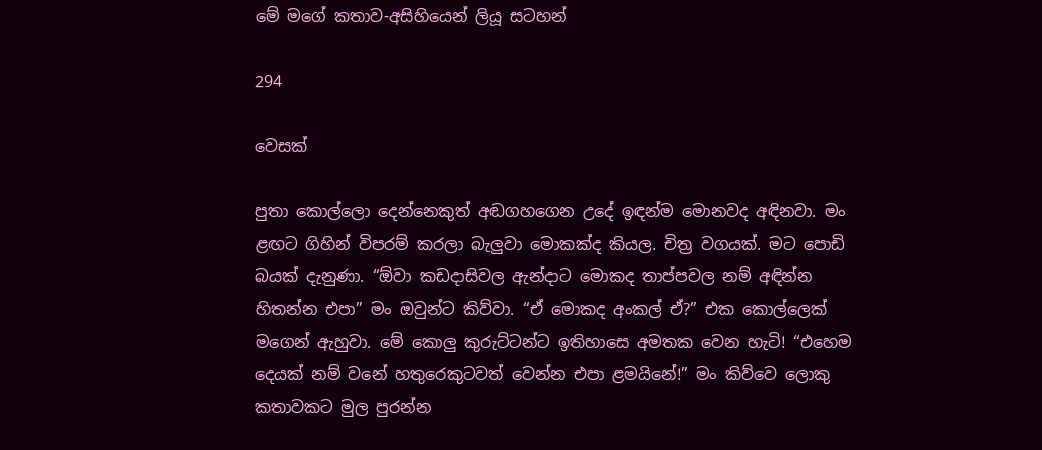මේ මගේ කතාව-අසිහියෙන් ලියූ සටහන්

294

වෙසක්

පුතා කොල්ලො දෙන්නෙකුත් අඬගහගෙන උදේ ඉඳන්ම මොනවද අඳිනවා. මං ළඟට ගිහින් විපරම් කරලා බැලුවා මොකක්ද කියල. චිත්‍ර වගයක්. මට පොඩි බයක් දැනුණා. “ඕවා කඩදාසිවල ඇන්දාට මොකද තාප්පවල නම් අඳින්න හිතන්න එපා” මං ඔවුන්ට කිව්වා. “ඒ මොකද අංකල් ඒ?” එක කොල්ලෙක් මගෙන් ඇහුවා. මේ කොලු කුරුට්ටන්ට ඉතිහාසෙ අමතක වෙන හැටි! “එහෙම දෙයක් නම් වනේ හතුරෙකුටවත් වෙන්න එපා ළමයිනේ!” මං කිව්වෙ ලොකු කතාවකට මුල පුරන්න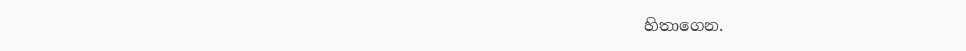හිතාගෙන.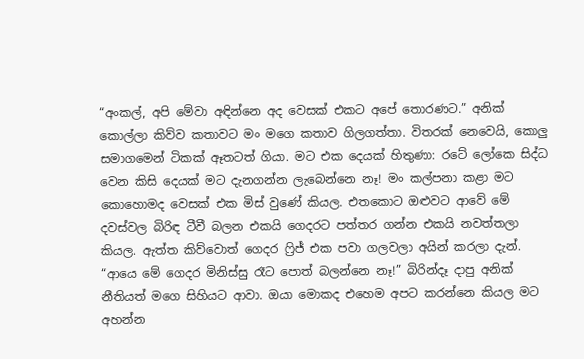“අංකල්, අපි මේවා අඳින්නෙ අද වෙසක් එකට අපේ තොරණට.” අනික් කොල්ලා කිව්ව කතාවට මං මගෙ කතාව ගිලගත්තා. විතරක් නෙවෙයි, කොලු සමාගමෙන් ටිකක් ඈතටත් ගියා. මට එක දෙයක් හිතුණා: රටේ ලෝකෙ සිද්ධ වෙන කිසි දෙයක් මට දැනගන්න ලැබෙන්නෙ නෑ! මං කල්පනා කළා මට කොහොමද වෙසක් එක මිස් වුණේ කියල. එතකොට ඔළුවට ආවේ මේ දවස්වල බිරිඳ ටීවී බලන එකයි ගෙදරට පත්තර ගන්න එකයි නවත්තලා කියල. ඇත්ත කිව්වොත් ගෙදර ෆ්‍රිජ් එක පවා ගලවලා අයින් කරලා දැන්. “ආයෙ මේ ගෙදර මිනිස්සු රෑට පොත් බලන්නෙ නෑ!” බිරින්දෑ දාපු අනික් නීතියත් මගෙ සිහියට ආවා. ඔයා මොකද එහෙම අපට කරන්නෙ කියල මට අහන්න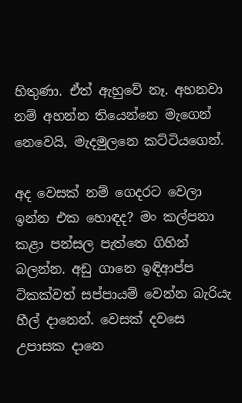හිතුණා. ඒත් ඇහුවේ නෑ. අහනවා නම් අහන්න තියෙන්නෙ මැගෙන් නෙවෙයි, මැදමුලනෙ කට්ටියගෙන්.

අද වෙසක් නම් ගෙදරට වෙලා ඉන්න එක හොඳද? මං කල්පනා කළා පන්සල පැත්තෙ ගිහින් බලන්න. අඩු ගානෙ ඉඳිආප්ප ටිකක්වත් සප්පායම් වෙන්න බැරියැ හීල් දානෙන්. වෙසක් දවසෙ උපාසක දානෙ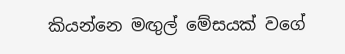කියන්නෙ මඟුල් මේසයක් වගේ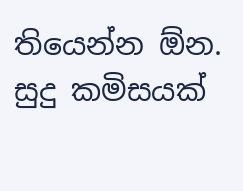තියෙන්න ඕන. සුදු කමිසයක්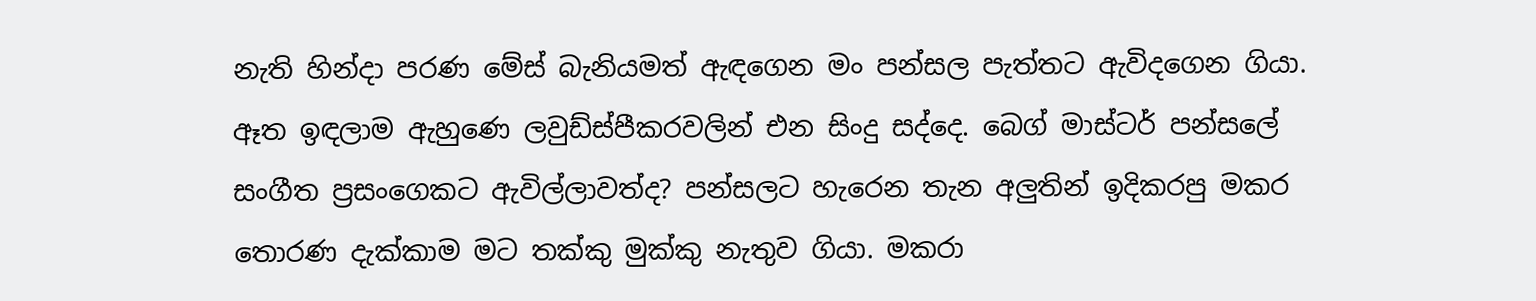නැති හින්දා පරණ මේස් බැනියමත් ඇඳගෙන මං පන්සල පැත්තට ඇවිදගෙන ගියා. ඈත ඉඳලාම ඇහුණෙ ලවුඩ්ස්පීකරවලින් එන සිංදු සද්දෙ. බෙග් මාස්ටර් පන්සලේ සංගීත ප්‍රසංගෙකට ඇවිල්ලාවත්ද? පන්සලට හැරෙන තැන අලුතින් ඉදිකරපු මකර තොරණ දැක්කාම මට තක්කු මුක්කු නැතුව ගියා. මකරා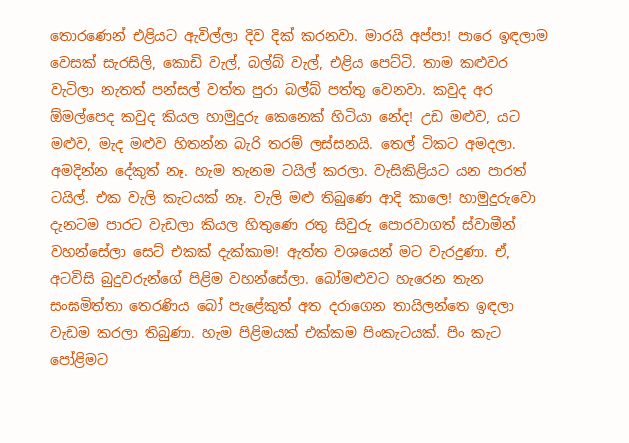තොරණෙන් එළියට ඇවිල්ලා දිව දික් කරනවා. මාරයි අප්පා! පාරෙ ඉඳලාම වෙසක් සැරසිලි, කොඩි වැල්, බල්බ් වැල්, එළිය පෙට්ටි. තාම කළුවර වැටිලා නැතත් පන්සල් වත්ත පුරා බල්බ් පත්තු වෙනවා. කවුද අර ඕමල්පෙද කවුද කියල හාමුදුරු කෙනෙක් හිටියා නේද! උඩ මළුව, යට මළුව, මැද මළුව හිතන්න බැරි තරම් ලස්සනයි. තෙල් ටිකට අමදලා. අමදින්න දේකුත් නෑ. හැම තැනම ටයිල් කරලා. වැසිකිළියට යන පාරත් ටයිල්. එක වැලි කැටයක් නෑ. වැලි මළු තිබුණෙ ආදි කාලෙ! හාමුදුරුවො දැනටම පාරට වැඩලා කියල හිතුණෙ රතු සිවුරු පොරවාගත් ස්වාමීන් වහන්සේලා සෙට් එකක් දැක්කාම! ඇත්ත වශයෙන් මට වැරදුණා. ඒ, අටවිසි බුදුවරුන්ගේ පිළිම වහන්සේලා. බෝමළුවට හැරෙන තැන සංඝමිත්තා තෙරණිය බෝ පැළේකුත් අත දරාගෙන තායිලන්තෙ ඉඳලා වැඩම කරලා තිබුණා. හැම පිළිමයක් එක්කම පිංකැටයක්. පිං කැට පෝළිමට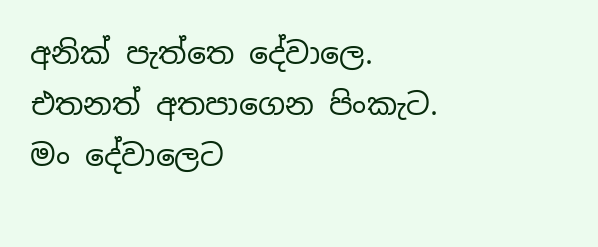අනික් පැත්තෙ දේවාලෙ. එතනත් අතපාගෙන පිංකැට. මං දේවාලෙට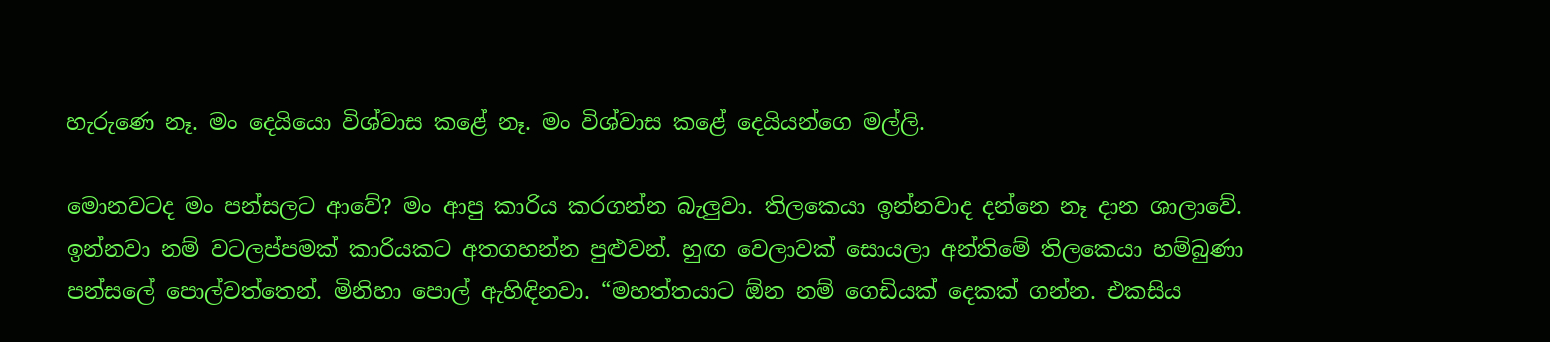හැරුණෙ නෑ. මං දෙයියො විශ්වාස කළේ නෑ. මං විශ්වාස කළේ දෙයියන්ගෙ මල්ලි.

මොනවටද මං පන්සලට ආවේ? මං ආපු කාරිය කරගන්න බැලුවා. තිලකෙයා ඉන්නවාද දන්නෙ නෑ දාන ශාලාවේ. ඉන්නවා නම් වටලප්පමක් කාරියකට අතගහන්න පුළුවන්. හුඟ වෙලාවක් සොයලා අන්තිමේ තිලකෙයා හම්බුණා පන්සලේ පොල්වත්තෙන්. මිනිහා පොල් ඇහිඳිනවා. “මහත්තයාට ඕන නම් ගෙඩියක් දෙකක් ගන්න. එකසිය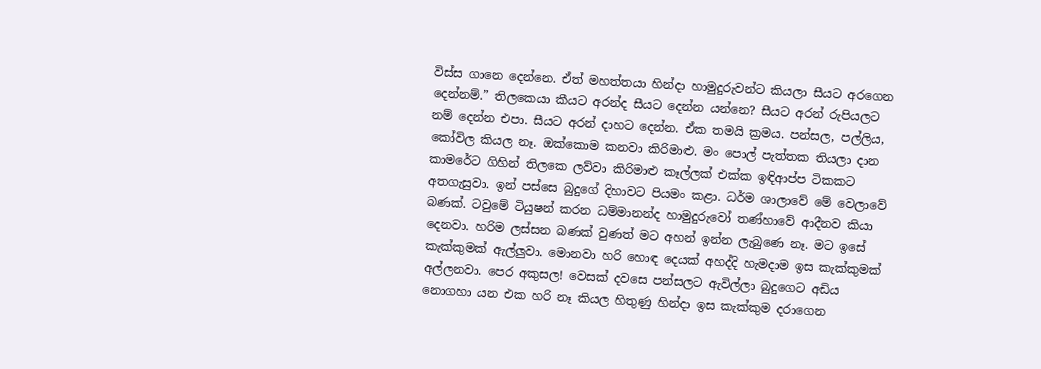විස්ස ගානෙ දෙන්නෙ. ඒත් මහත්තයා හින්දා හාමුදුරුවන්ට කියලා සීයට අරගෙන දෙන්නම්.” තිලකෙයා කීයට අරන්ද සීයට දෙන්න යන්නෙ? සීයට අරන් රුපියලට නම් දෙන්න එපා. සීයට අරන් දාහට දෙන්න. ඒක තමයි ක්‍රමය. පන්සල, පල්ලිය, කෝවිල කියල නෑ. ඔක්කොම කනවා කිරිමාළු. මං පොල් පැත්තක තියලා දාන කාමරේට ගිහින් තිලකෙ ලව්වා කිරිමාළු කෑල්ලක් එක්ක ඉඳිආප්ප ටිකකට අතගැසුවා. ඉන් පස්සෙ බුදුගේ දිහාවට පියමං කළා. ධර්ම ශාලාවේ මේ වෙලාවේ බණක්. ටවුමේ ටියුෂන් කරන ධම්මානන්ද හාමුදුරුවෝ තණ්හාවේ ආදීනව කියා දෙනවා. හරිම ලස්සන බණක් වුණත් මට අහන් ඉන්න ලැබුණෙ නෑ. මට ඉසේ කැක්කුමක් ඇල්ලුවා. මොනවා හරි හොඳ දෙයක් අහද්දි හැමදාම ඉස කැක්කුමක් අල්ලනවා. පෙර අකුසල! වෙසක් දවසෙ පන්සලට ඇවිල්ලා බුදුගෙට අඩිය නොගහා යන එක හරි නෑ කියල හිතුණු හින්දා ඉස කැක්කුම දරාගෙන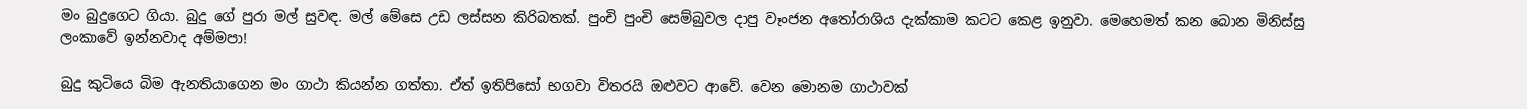මං බුදුගෙට ගියා. බුදු ගේ පුරා මල් සුවඳ. මල් මේසෙ උඩ ලස්සන කිරිබතක්. පුංචි පුංචි සෙම්බුවල දාපු වෑංජන අතෝරාශිය දැක්කාම කටට කෙළ ඉනුවා. මෙහෙමත් කන බොන මිනිස්සු ලංකාවේ ඉන්නවාද අම්මපා!

බුදු කුටියෙ බිම ඇනතියාගෙන මං ගාථා කියන්න ගත්තා. ඒත් ඉතිපිසෝ භගවා විතරයි ඔළුවට ආවේ. වෙන මොනම ගාථාවක්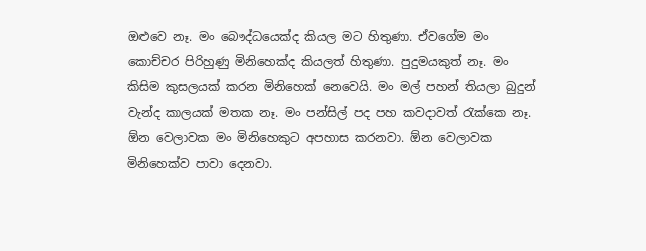ඔළුවෙ නෑ. මං බෞද්ධයෙක්ද කියල මට හිතුණා. ඒවගේම මං කොච්චර පිරිහුණු මිනිහෙක්ද කියලත් හිතුණා. පුදුමයකුත් නෑ. මං කිසිම කුසලයක් කරන මිනිහෙක් නෙවෙයි. මං මල් පහන් තියලා බුදුන් වැන්ද කාලයක් මතක නෑ. මං පන්සිල් පද පහ කවදාවත් රැක්කෙ නෑ. ඕන වෙලාවක මං මිනිහෙකුට අපහාස කරනවා. ඕන වෙලාවක මිනිහෙක්ව පාවා දෙනවා.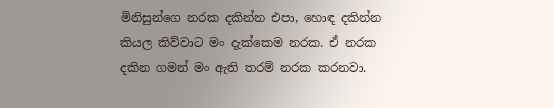මිනිසුන්ගෙ නරක දකින්න එපා, හොඳ දකින්න කියල කිව්වාට මං දැක්කෙම නරක. ඒ නරක දකින ගමන් මං ඇති තරම් නරක කරනවා.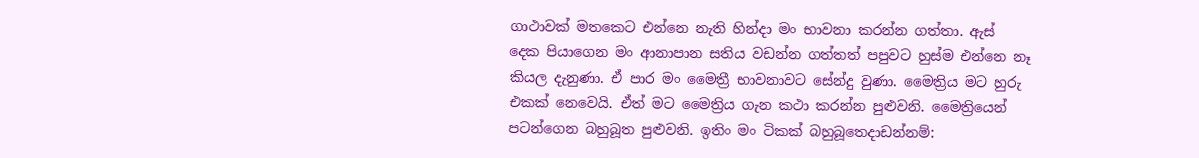ගාථාවක් මතකෙට එන්නෙ නැති හින්දා මං භාවනා කරන්න ගත්තා. ඇස් දෙක පියාගෙන මං ආනාපාන සතිය වඩන්න ගත්තත් පපුවට හුස්ම එන්නෙ නෑ කියල දැනුණා. ඒ පාර මං මෛත්‍රී භාවනාවට සේන්දු වුණා. මෛත්‍රිය මට හුරු එකක් නෙවෙයි. ඒත් මට මෛත්‍රිය ගැන කථා කරන්න පුළුවනි. මෛත්‍රියෙන් පටන්ගෙන බහුබූත පුළුවනි. ඉතිං මං ටිකක් බහුබූත‍ෙදාඩන්නම්: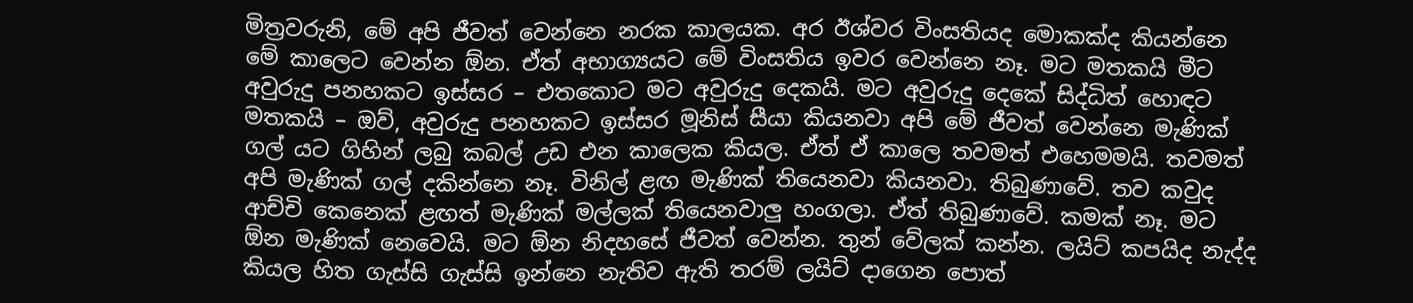මිත්‍රවරුනි, මේ අපි ජීවත් වෙන්නෙ නරක කාලයක. අර ඊශ්වර විංසතියද මොකක්ද කියන්නෙ මේ කාලෙට වෙන්න ඕන. ඒත් අභාග්‍යයට මේ විංසතිය ඉවර වෙන්නෙ නෑ. මට මතකයි මීට අවුරුදු පනහකට ඉස්සර – එතකොට මට අවුරුදු දෙකයි. මට අවුරුදු දෙකේ සිද්ධිත් හොඳට මතකයි – ඔව්, අවුරුදු පනහකට ඉස්සර මූනිස් සීයා කියනවා අපි මේ ජීවත් වෙන්නෙ මැණික් ගල් යට ගිහින් ලබු කබල් උඩ එන කාලෙක කියල. ඒත් ඒ කාලෙ තවමත් එහෙමමයි. තවමත් අපි මැණික් ගල් දකින්නෙ නෑ. විනිල් ළඟ මැණික් තියෙනවා කියනවා. තිබුණාවේ. තව කවුද ආච්චි කෙනෙක් ළඟත් මැණික් මල්ලක් තියෙනවාලු හංගලා. ඒත් තිබුණාවේ. කමක් නෑ. මට ඕන මැණික් නෙවෙයි. මට ඕන නිදහසේ ජීවත් වෙන්න. තුන් වේලක් කන්න. ලයිට් කපයිද නැද්ද කියල හිත ගැස්සි ගැස්සි ඉන්නෙ නැතිව ඇති තරම් ලයිට් දාගෙන පොත්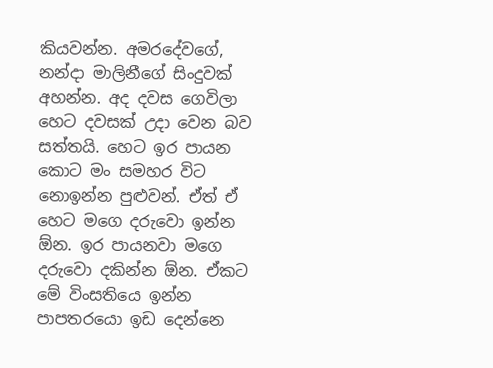කියවන්න. අමරදේවගේ, නන්දා මාලිනීගේ සිංදුවක් අහන්න. අද දවස ගෙවිලා හෙට දවසක් උදා වෙන බව සත්තයි. හෙට ඉර පායන කොට මං සමහර විට නොඉන්න පුළුවන්. ඒත් ඒ හෙට මගෙ දරුවො ඉන්න ඕන. ඉර පායනවා මගෙ දරුවො දකින්න ඕන. ඒකට මේ විංසතියෙ ඉන්න පාපතරයො ඉඩ දෙන්නෙ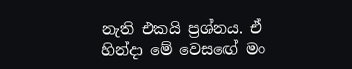නැති එකයි ප්‍රශ්නය. ඒ හින්දා මේ වෙසඟේ මං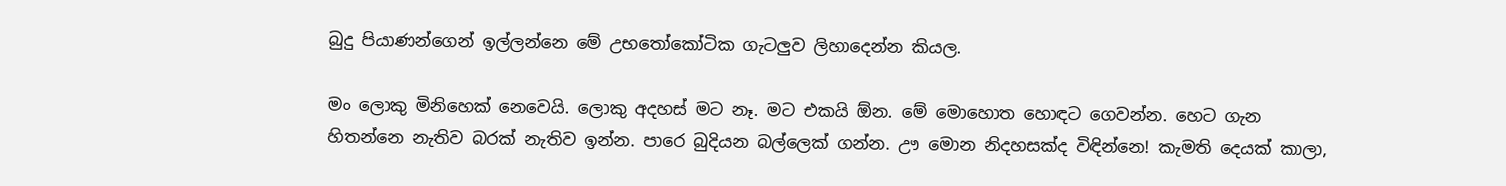බුදු පියාණන්ගෙන් ඉල්ලන්නෙ මේ උභතෝකෝටික ගැටලුව ලිහාදෙන්න කියල.

මං ලොකු මිනිහෙක් නෙවෙයි. ලොකු අදහස් මට නෑ. මට එකයි ඕන. මේ මොහොත හොඳට ගෙවන්න. හෙට ගැන හිතන්නෙ නැතිව බරක් නැතිව ඉන්න. පාරෙ බුදියන බල්ලෙක් ගන්න. ඌ මොන නිදහසක්ද විඳින්නෙ! කැමති දෙයක් කාලා,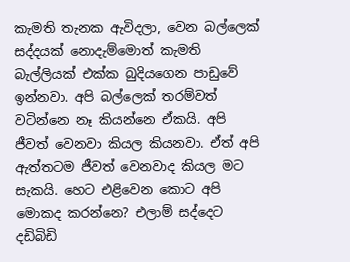කැමති තැනක ඇවිදලා, වෙන බල්ලෙක් සද්දයක් නොදැම්මොත් කැමති බැල්ලියක් එක්ක බුදියගෙන පාඩුවේ ඉන්නවා. අපි බල්ලෙක් තරම්වත් වටින්නෙ නෑ කියන්නෙ ඒකයි. අපි ජීවත් වෙනවා කියල කියනවා. ඒත් අපි ඇත්තටම ජීවත් වෙනවාද කියල මට සැකයි. හෙට එළිවෙන කොට අපි මොකද කරන්නෙ? එලාම් සද්දෙට දඩිබිඩි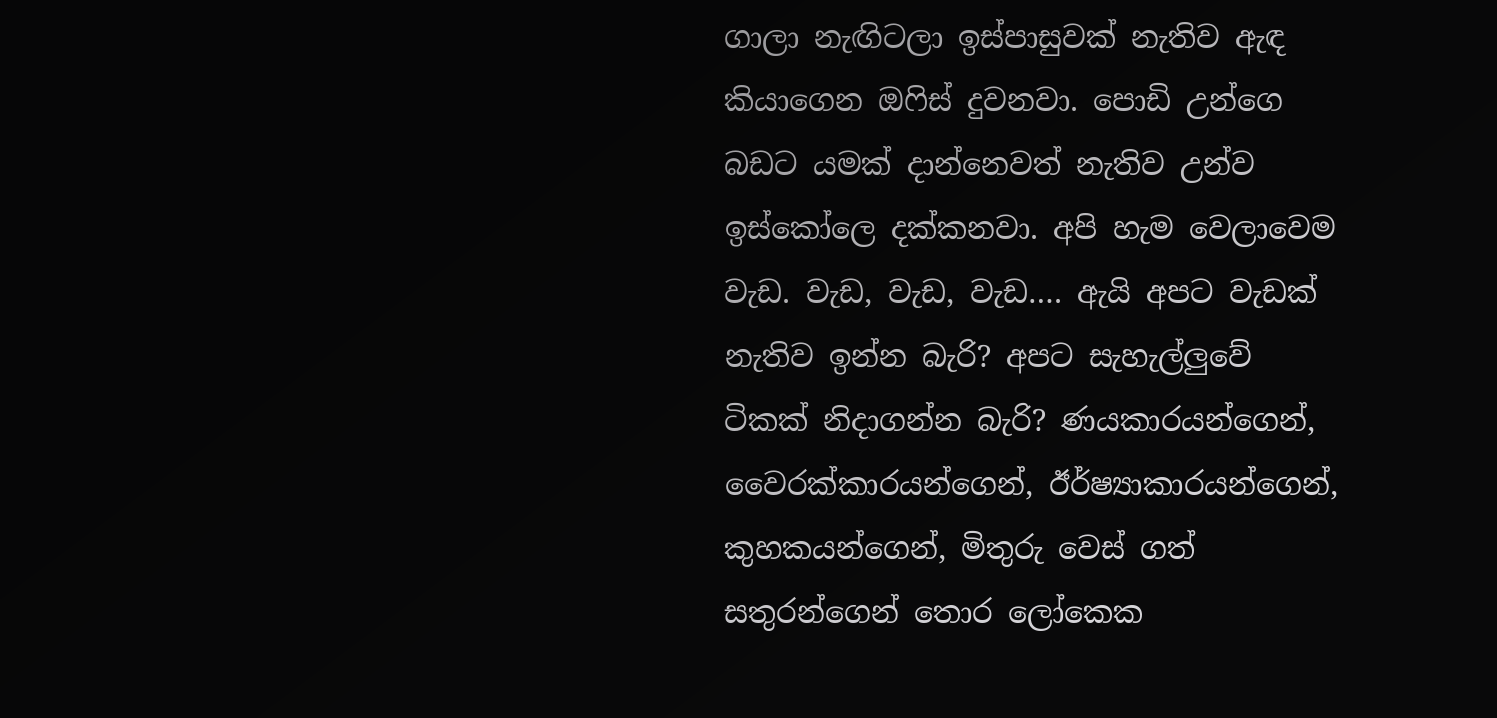ගාලා නැඟිටලා ඉස්පාසුවක් නැතිව ඇඳ කියාගෙන ඔෆිස් දුවනවා. පොඩි උන්ගෙ බඩට යමක් දාන්නෙවත් නැතිව උන්ව ඉස්කෝලෙ දක්කනවා. අපි හැම වෙලාවෙම වැඩ. වැඩ, වැඩ, වැඩ…. ඇයි අපට වැඩක් නැතිව ඉන්න බැරි? අපට සැහැල්ලුවේ ටිකක් නිදාගන්න බැරි? ණයකාරයන්ගෙන්, වෛරක්කාරයන්ගෙන්, ඊර්ෂ්‍යාකාරයන්ගෙන්, කුහකයන්ගෙන්, මිතුරු වෙස් ගත් සතුරන්ගෙන් තොර ලෝකෙක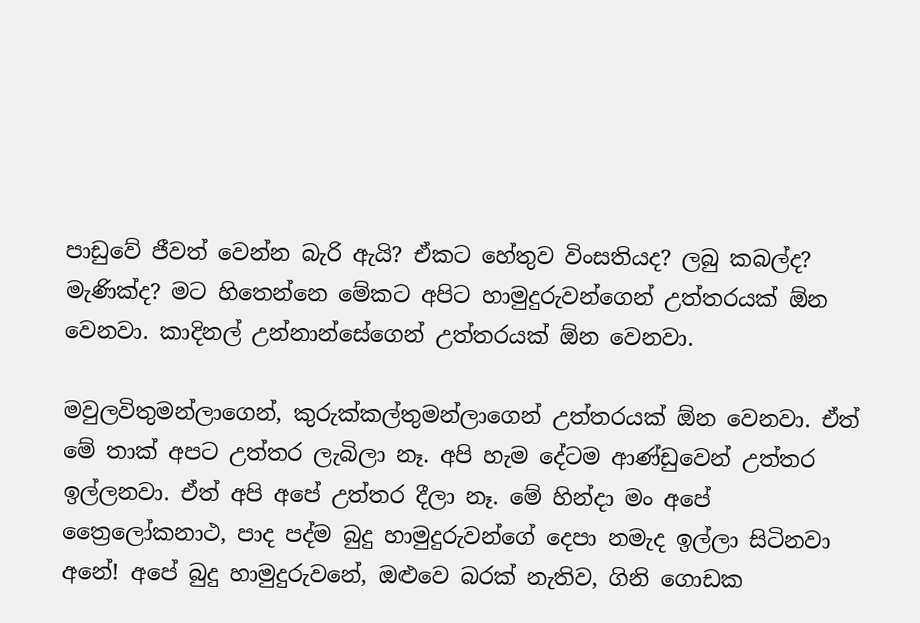පාඩුවේ ජීවත් වෙන්න බැරි ඇයි? ඒකට හේතුව විංසතියද? ලබු කබල්ද? මැණික්ද? මට හිතෙන්නෙ මේකට අපිට හාමුදුරුවන්ගෙන් උත්තරයක් ඕන වෙනවා. කාදිනල් උන්නාන්සේගෙන් උත්තරයක් ඕන වෙනවා.

මවුලවිතුමන්ලාගෙන්, කුරුක්කල්තුමන්ලාගෙන් උත්තරයක් ඕන වෙනවා. ඒත් මේ තාක් අපට උත්තර ලැබිලා නෑ. අපි හැම දේටම ආණ්ඩුවෙන් උත්තර ඉල්ලනවා. ඒත් අපි අපේ උත්තර දීලා නෑ. මේ හින්දා මං අපේ ත්‍රෛලෝකනාථ, පාද පද්ම බුදු හාමුදුරුවන්ගේ දෙපා නමැද ඉල්ලා සිටිනවා අනේ! අපේ බුදු හාමුදුරුවනේ, ඔළුවෙ බරක් නැතිව, ගිනි ගොඩක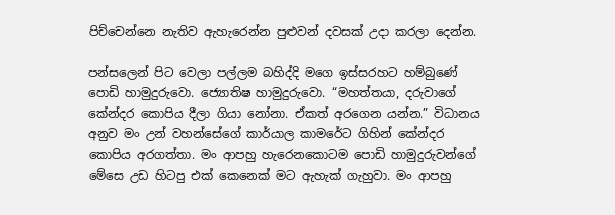පිච්චෙන්නෙ නැතිව ඇහැරෙන්න පුළුවන් දවසක් උදා කරලා දෙන්න.

පන්සලෙන් පිට වෙලා පල්ලම බහිද්දි මගෙ ඉස්සරහට හම්බුණේ පොඩි හාමුදුරුවො. ජ්‍යොතිෂ හාමුදුරුවො. “මහත්තයා, දරුවාගේ කේන්දර කොපිය දීලා ගියා නෝනා. ඒකත් අරගෙන යන්න.” විධානය අනුව මං උන් වහන්සේගේ කාර්යාල කාමරේට ගිහින් කේන්දර කොපිය අරගත්තා. මං ආපහු හැරෙනකොටම පොඩි හාමුදුරුවන්ගේ මේසෙ උඩ හිටපු එක් කෙනෙක් මට ඇහැක් ගැහුවා. මං ආපහු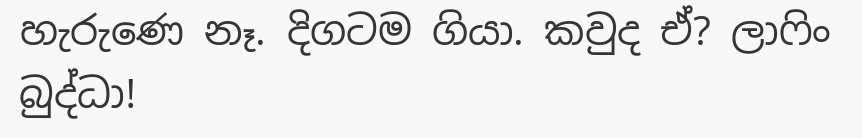හැරුණෙ නෑ. දිගටම ගියා. කවුද ඒ? ලාෆිං බුද්ධා!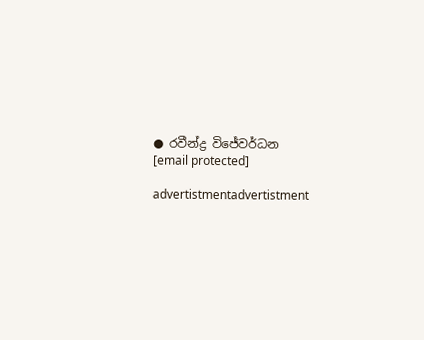● රවීන්ද්‍ර විජේවර්ධන
[email protected]

advertistmentadvertistment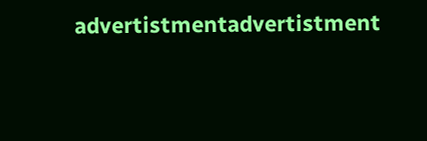advertistmentadvertistment